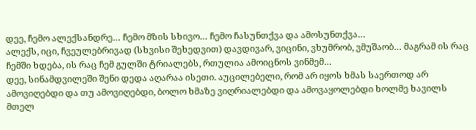დეე, ჩემო ალექსანდრე… ჩემო მზის სხივო… ჩემო ჩასუნთქვა და ამოსუნთქვა…
ალექს, იცი, ჩვეულებრივად (სხვისი შეხედვით) დავდივარ, ვიცინი, ვხუმრობ, ვმუშაობ… მაგრამ ის რაც ჩემში ხდება, ის რაც ჩემ გულში ტრიალებს, რთულია ამოიცნოს ვინმემ…
დეე, სინამდვილეში შენი დედა აღარაა ისეთი. აუცილებელი, რომ არ იყოს ხმას საერთოდ არ ამოვიღებდი და თუ ამოვიღებდი, ბოლო ხმაზე ვიღრიალებდი და ამოვაყოლებდი ხოლმე ხავილს მთელ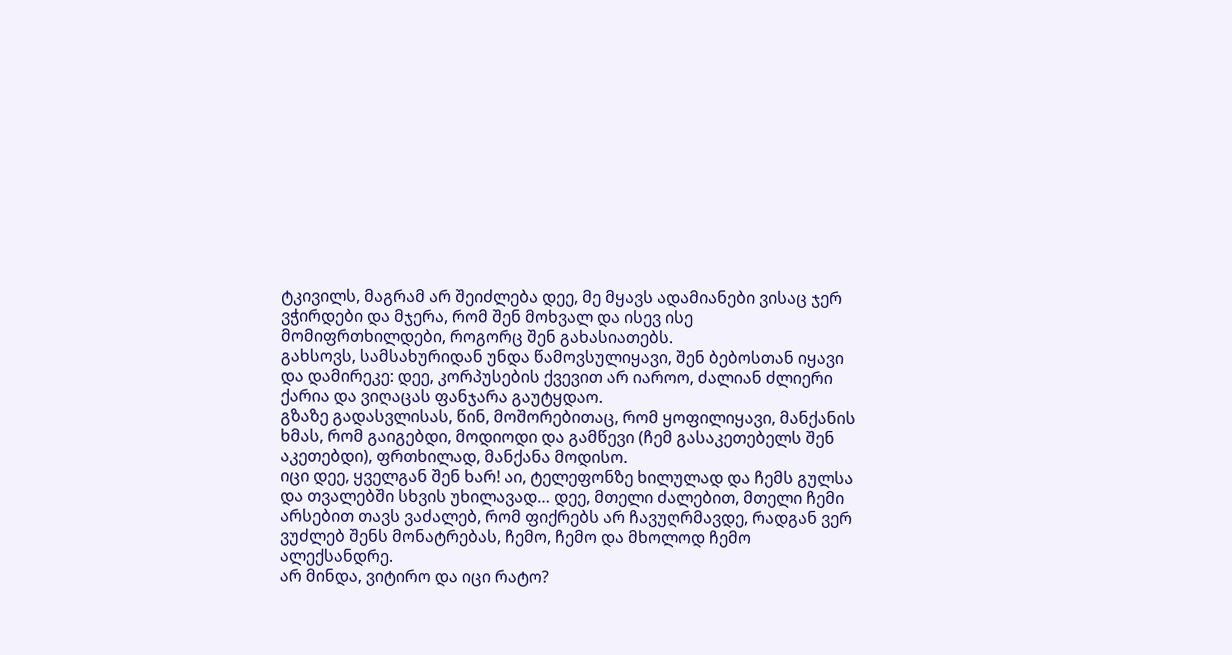ტკივილს, მაგრამ არ შეიძლება დეე, მე მყავს ადამიანები ვისაც ჯერ ვჭირდები და მჯერა, რომ შენ მოხვალ და ისევ ისე მომიფრთხილდები, როგორც შენ გახასიათებს.
გახსოვს, სამსახურიდან უნდა წამოვსულიყავი, შენ ბებოსთან იყავი და დამირეკე: დეე, კორპუსების ქვევით არ იაროო, ძალიან ძლიერი ქარია და ვიღაცას ფანჯარა გაუტყდაო.
გზაზე გადასვლისას, წინ, მოშორებითაც, რომ ყოფილიყავი, მანქანის ხმას, რომ გაიგებდი, მოდიოდი და გამწევი (ჩემ გასაკეთებელს შენ აკეთებდი), ფრთხილად, მანქანა მოდისო.
იცი დეე, ყველგან შენ ხარ! აი, ტელეფონზე ხილულად და ჩემს გულსა და თვალებში სხვის უხილავად… დეე, მთელი ძალებით, მთელი ჩემი არსებით თავს ვაძალებ, რომ ფიქრებს არ ჩავუღრმავდე, რადგან ვერ ვუძლებ შენს მონატრებას, ჩემო, ჩემო და მხოლოდ ჩემო ალექსანდრე.
არ მინდა, ვიტირო და იცი რატო?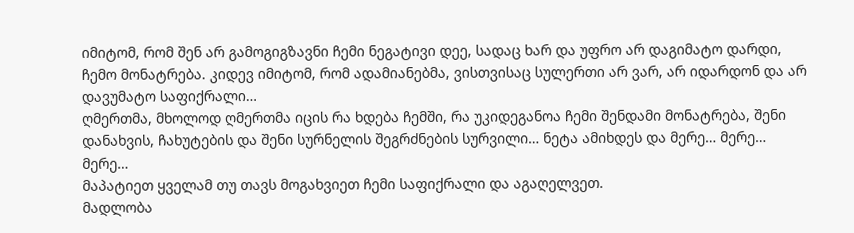იმიტომ, რომ შენ არ გამოგიგზავნი ჩემი ნეგატივი დეე, სადაც ხარ და უფრო არ დაგიმატო დარდი, ჩემო მონატრება. კიდევ იმიტომ, რომ ადამიანებმა, ვისთვისაც სულერთი არ ვარ, არ იდარდონ და არ დავუმატო საფიქრალი…
ღმერთმა, მხოლოდ ღმერთმა იცის რა ხდება ჩემში, რა უკიდეგანოა ჩემი შენდამი მონატრება, შენი დანახვის, ჩახუტების და შენი სურნელის შეგრძნების სურვილი… ნეტა ამიხდეს და მერე… მერე… მერე…
მაპატიეთ ყველამ თუ თავს მოგახვიეთ ჩემი საფიქრალი და აგაღელვეთ.
მადლობა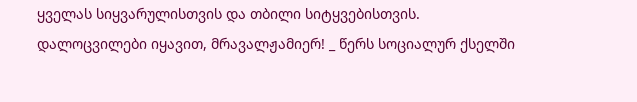ყველას სიყვარულისთვის და თბილი სიტყვებისთვის.
დალოცვილები იყავით, მრავალჟამიერ! _ წერს სოციალურ ქსელში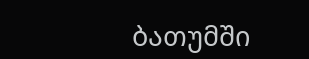ბათუმში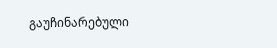გაუჩინარებული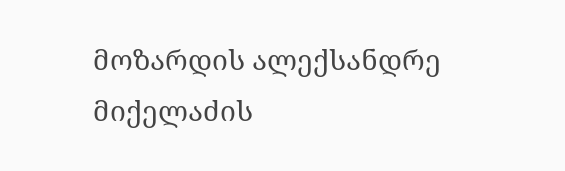მოზარდის ალექსანდრე მიქელაძის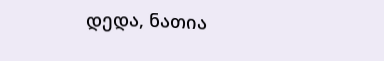დედა, ნათია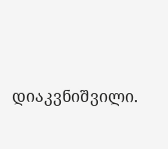დიაკვნიშვილი.